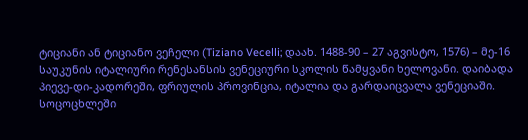ტიციანი ან ტიციანო ვეჩელი (Tiziano Vecelli; დაახ. 1488-90 – 27 აგვისტო, 1576) – მე-16 საუკუნის იტალიური რენესანსის ვენეციური სკოლის წამყვანი ხელოვანი. დაიბადა პიევე-დი-კადორეში, ფრიულის პროვინცია, იტალია და გარდაიცვალა ვენეციაში. სოცოცხლეში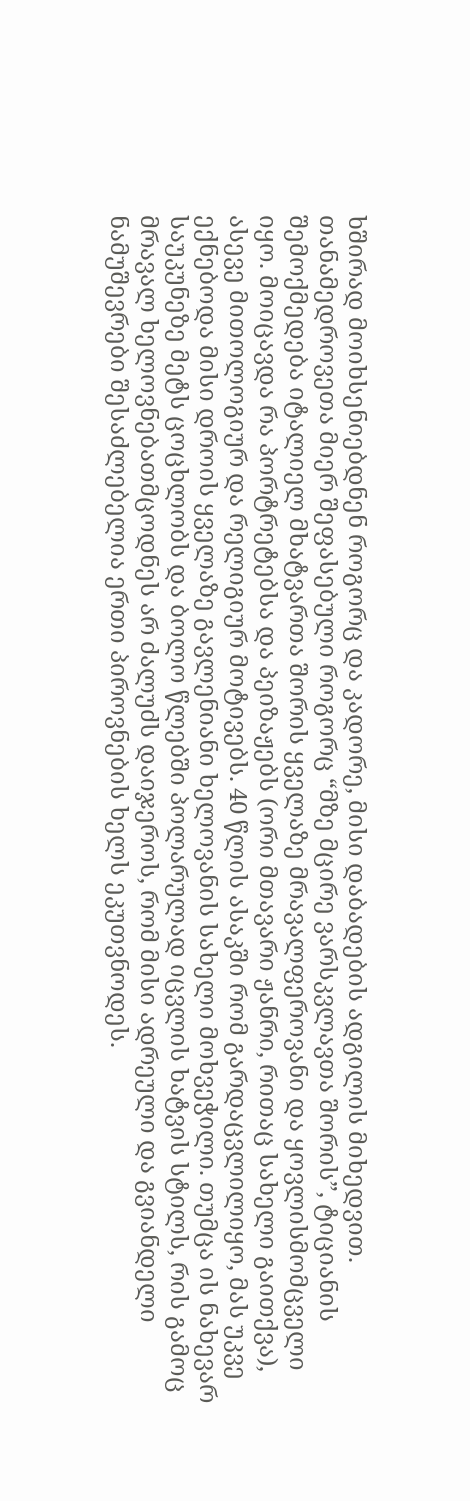ხშირად მოიხსენიებდნენ როგორც და კადორე, მისი დაბადების ადგილის მიხედვით. თანამედროვეთა მიერ შეფასებული როგორც “მზე მცირე ვარსკვლავთა შორის”, ტიციანის შემოქმედება იტალიელ მხატვართა შორის ყველაზე მრავალფეროვანი და ყოვლისმომცველი იყო. მოიცავდა რა პორტრეტებსა და პეიზაჟებს (ორი მთავარი ჟანრი, რითაც სახელი გაითქვა), ასევე მითოლოგიურ და რელიგიურ მოტივებს. 40 წლის ასაკში რომ გარდაცვლილიყო, მას უკვე ექნებოდა მისი დროის ყველაზე გავლენიანი ხელოვანის სახელი მოხვეჭილი. თუმცა ის ნახევარ საუკუნეზე მეტს ცოცხლობს და ბოლო წლებში პოლარულად იცვლის ხატვის სტილს, რის გამოც მრავალ ხელოვნებათმცოდნეს არ ძალუძს დაიჯეროს, რომ მისი ადრეული და გვიანდელი ნამუშევრები შესაძლებელია ერთი პიროვნების ხელს ეკუთვნოდეს.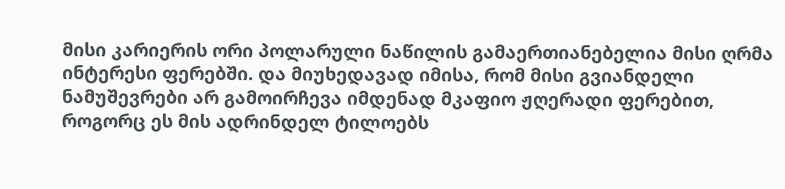მისი კარიერის ორი პოლარული ნაწილის გამაერთიანებელია მისი ღრმა ინტერესი ფერებში. და მიუხედავად იმისა, რომ მისი გვიანდელი ნამუშევრები არ გამოირჩევა იმდენად მკაფიო ჟღერადი ფერებით, როგორც ეს მის ადრინდელ ტილოებს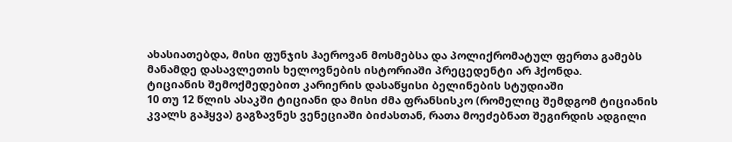ახასიათებდა, მისი ფუნჯის ჰაეროვან მოსმებსა და პოლიქრომატულ ფერთა გამებს მანამდე დასავლეთის ხელოვნების ისტორიაში პრეცედენტი არ ჰქონდა.
ტიციანის შემოქმედებით კარიერის დასაწყისი ბელინების სტუდიაში
10 თუ 12 წლის ასაკში ტიციანი და მისი ძმა ფრანსისკო (რომელიც შემდგომ ტიციანის კვალს გაჰყვა) გაგზავნეს ვენეციაში ბიძასთან, რათა მოეძებნათ შეგირდის ადგილი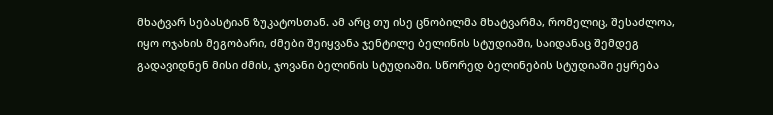მხატვარ სებასტიან ზუკატოსთან. ამ არც თუ ისე ცნობილმა მხატვარმა, რომელიც, შესაძლოა, იყო ოჯახის მეგობარი, ძმები შეიყვანა ჯენტილე ბელინის სტუდიაში, საიდანაც შემდეგ გადავიდნენ მისი ძმის, ჯოვანი ბელინის სტუდიაში. სწორედ ბელინების სტუდიაში ეყრება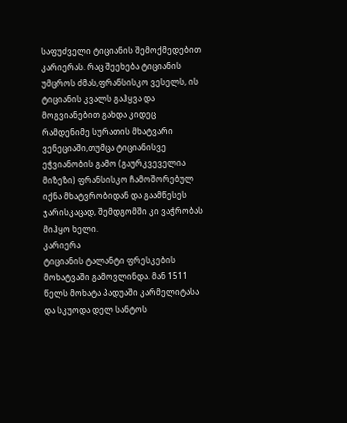საფუძველი ტიციანის შემოქმედებით კარიერას. რაც შეეხება ტიციანის უმცროს ძმას,ფრანსისკო ვესელს, ის ტიციანის კვალს გაჰყვა და მოგვიანებით გახდა კიდეც რამდენიმე სურათის მხატვარი ვენეციაში,თუმცა ტიციანისვე ეჭვიანობის გამო (გაურკვეველია მიზეზი) ფრანსისკო ჩამოშორებულ იქნა მხატვრობიდან და გაამწესეს ჯარისკაცად, შემდგომში კი ვაჭრობას მიჰყო ხელი.
კარიერა
ტიციანის ტალანტი ფრესკების მოხატვაში გამოვლინდა. მან 1511 წელს მოხატა პადუაში კარმელიტასა და სკუოდა დელ სანტოს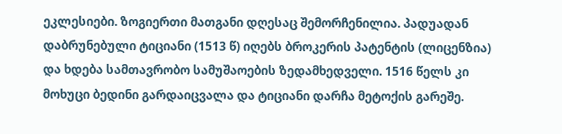ეკლესიები. ზოგიერთი მათგანი დღესაც შემორჩენილია. პადუადან დაბრუნებული ტიციანი (1513 წ) იღებს ბროკერის პატენტის (ლიცენზია) და ხდება სამთავრობო სამუშაოების ზედამხედველი. 1516 წელს კი მოხუცი ბედინი გარდაიცვალა და ტიციანი დარჩა მეტოქის გარეშე.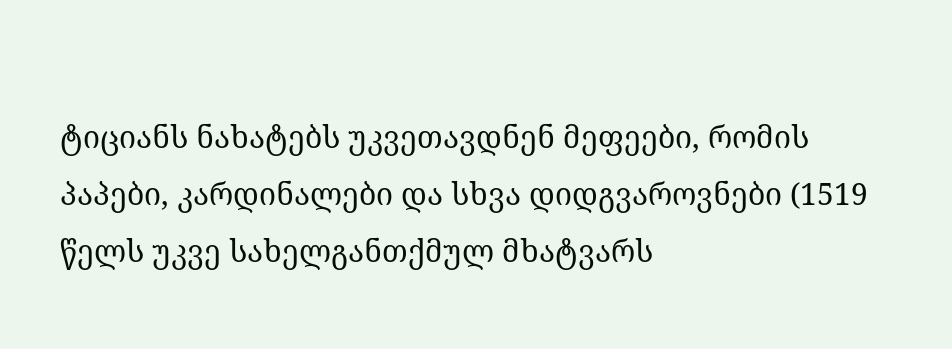ტიციანს ნახატებს უკვეთავდნენ მეფეები, რომის პაპები, კარდინალები და სხვა დიდგვაროვნები (1519 წელს უკვე სახელგანთქმულ მხატვარს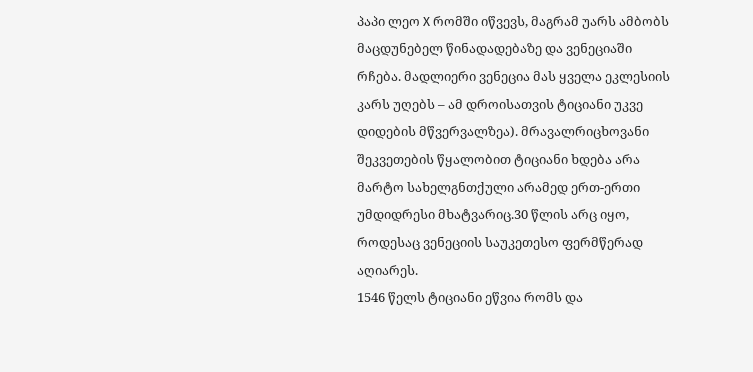პაპი ლეო X რომში იწვევს, მაგრამ უარს ამბობს მაცდუნებელ წინადადებაზე და ვენეციაში რჩება. მადლიერი ვენეცია მას ყველა ეკლესიის კარს უღებს – ამ დროისათვის ტიციანი უკვე დიდების მწვერვალზეა). მრავალრიცხოვანი შეკვეთების წყალობით ტიციანი ხდება არა მარტო სახელგნთქული არამედ ერთ-ერთი უმდიდრესი მხატვარიც.30 წლის არც იყო, როდესაც ვენეციის საუკეთესო ფერმწერად აღიარეს.
1546 წელს ტიციანი ეწვია რომს და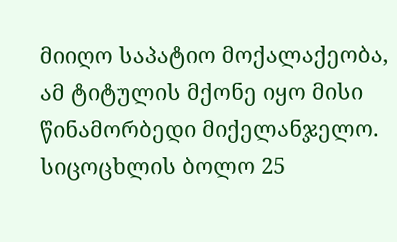მიიღო საპატიო მოქალაქეობა, ამ ტიტულის მქონე იყო მისი წინამორბედი მიქელანჯელო. სიცოცხლის ბოლო 25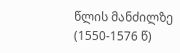წლის მანძილზე (1550-1576 წ)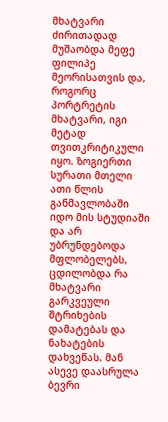მხატვარი ძირითადად მუშაობდა მეფე ფილიპე მეორისათვის და, როგორც პორტრეტის მხატვარი, იგი მეტად თვითკრიტიკული იყო. ზოგიერთი სურათი მთელი ათი წლის განმავლობაში იდო მის სტუდიაში და არ უბრუნდებოდა მფლობელებს, ცდილობდა რა მხატვარი გარკვეული შტრიხების დამატებას და ნახატების დახვეწას. მან ასევე დაასრულა ბევრი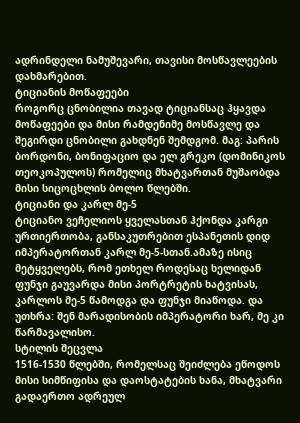ადრინდელი ნამუშევარი, თავისი მოსწავლეების დახმარებით.
ტიციანის მოწაფეები
როგორც ცნობილია თავად ტიციანსაც ჰყავდა მოწაფეები და მისი რამდენიმე მოსწავლე და შეგირდი ცნობილი გახდნენ შემდგომ. მაგ: პარის ბორდონი, ბონიფაციო და ელ გრეკო (დომინიკოს თეოკოპულოს) რომელიც მხატვართან მუშაობდა მისი სიცოცხლის ბოლო წლებში.
ტიციანი და კარლ მე-5
ტიციანო ვეჩელიოს ყველასთან ჰქონდა კარგი ურთიერთობა, განსაკუთრებით ესპანეთის დიდ იმპერატორთან კარლ მე-5-სთან.ამაზე ისიც მეტყველებს, რომ ეთხელ როდესაც ხელიდან ფუნჯი გაუვარდა მისი პორტრეტის ხატვისას, კარლოს მე-5 წამოდგა და ფუნჯი მიაწოდა. და უთხრა: შენ მარადისობის იმპერატორი ხარ, მე კი წარმავალისო.
სტილის შეცვლა
1516-1530 წლებში, რომელსაც შეიძლება ეწოდოს მისი სიმწიფისა და დაოსტატების ხანა, მხატვარი გადაერთო ადრეულ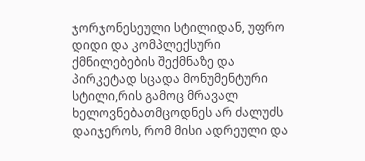ჯორჯონესეული სტილიდან, უფრო დიდი და კომპლექსური ქმნილებების შექმნაზე და პირკეტად სცადა მონუმენტური სტილი,რის გამოც მრავალ ხელოვნებათმცოდნეს არ ძალუძს დაიჯეროს, რომ მისი ადრეული და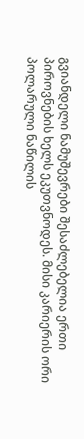გვიანდელი ნამუშევრები შესაძლებელია ერთი პიროვნების ხელს ეკუთვნოდეს. მისი კარიერის ორი პოლარული ნაწილის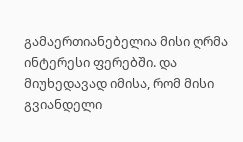გამაერთიანებელია მისი ღრმა ინტერესი ფერებში. და მიუხედავად იმისა, რომ მისი გვიანდელი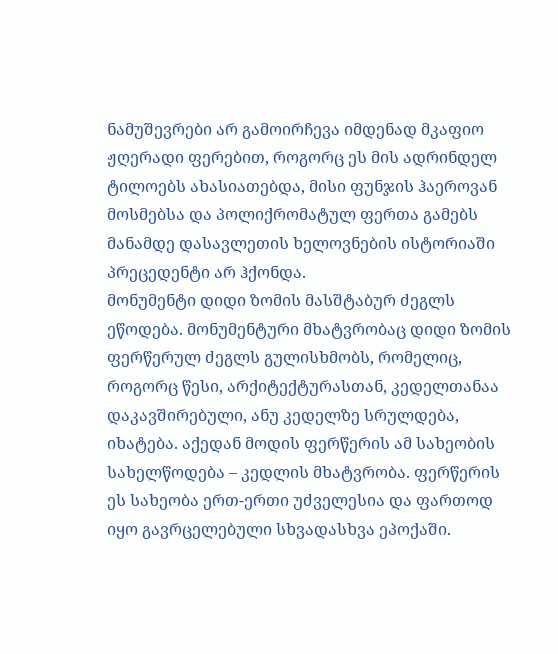ნამუშევრები არ გამოირჩევა იმდენად მკაფიო ჟღერადი ფერებით, როგორც ეს მის ადრინდელ ტილოებს ახასიათებდა, მისი ფუნჯის ჰაეროვან მოსმებსა და პოლიქრომატულ ფერთა გამებს მანამდე დასავლეთის ხელოვნების ისტორიაში პრეცედენტი არ ჰქონდა.
მონუმენტი დიდი ზომის მასშტაბურ ძეგლს ეწოდება. მონუმენტური მხატვრობაც დიდი ზომის ფერწერულ ძეგლს გულისხმობს, რომელიც, როგორც წესი, არქიტექტურასთან, კედელთანაა დაკავშირებული, ანუ კედელზე სრულდება, იხატება. აქედან მოდის ფერწერის ამ სახეობის სახელწოდება – კედლის მხატვრობა. ფერწერის ეს სახეობა ერთ-ერთი უძველესია და ფართოდ იყო გავრცელებული სხვადასხვა ეპოქაში.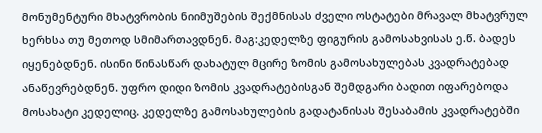მონუმენტური მხატვრობის ნიიმუშების შექმნისას ძველი ოსტატები მრავალ მხატვრულ ხერხსა თუ მეთოდ სმიმართავდნენ. მაგ:კედელზე ფიგურის გამოსახვისას ე.წ. ბადეს იყენებდნენ. ისინი წინასწარ დახატულ მცირე ზომის გამოსახულებას კვადრატებად ანაწევრებდნენ. უფრო დიდი ზომის კვადრატებისგან შემდგარი ბადით იფარებოდა მოსახატი კედელიც. კედელზე გამოსახულების გადატანისას შესაბამის კვადრატებში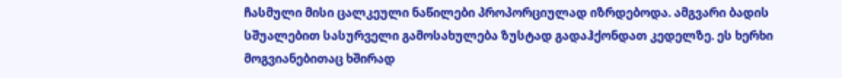ჩასმული მისი ცალკეული ნაწილები პროპორციულად იზრდებოდა. ამგვარი ბადის სშუალებით სასურველი გამოსახულება ზუსტად გადაჰქონდათ კედელზე. ეს ხერხი მოგვიანებითაც ხშირად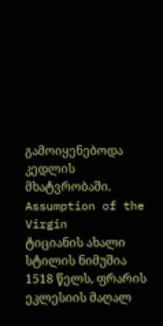გამოიყენებოდა კედლის მხატვრობაში.
Assumption of the Virgin
ტიციანის ახალი სტილის ნიმუშია 1518 წელს, ფრარის ეკლესიის მაღალ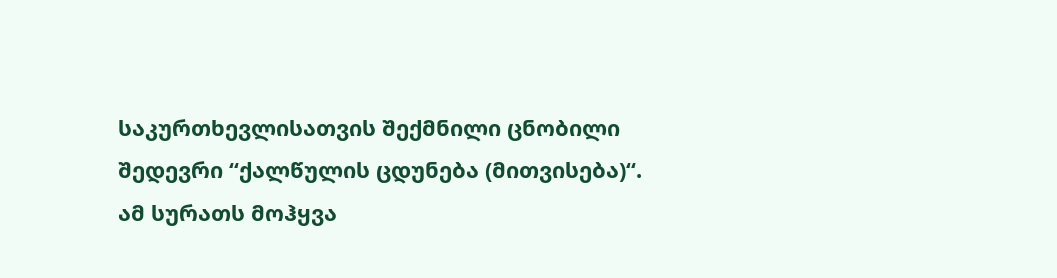საკურთხევლისათვის შექმნილი ცნობილი შედევრი “ქალწულის ცდუნება (მითვისება)“. ამ სურათს მოჰყვა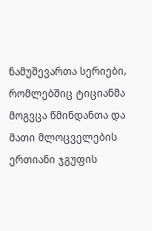ნამუშევართა სერიები, რომლებშიც ტიციანმა მოგვცა წმინდანთა და მათი მლოცველების ერთიანი ჯგუფის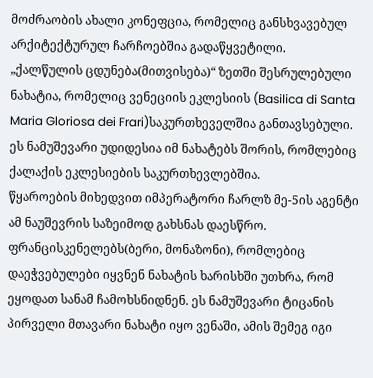მოძრაობის ახალი კონეფცია, რომელიც განსხვავებულ არქიტექტურულ ჩარჩოებშია გადაწყვეტილი.
„ქალწულის ცდუნება(მითვისება)“ ზეთში შესრულებული ნახატია, რომელიც ვენეციის ეკლესიის (Basilica di Santa Maria Gloriosa dei Frari)საკურთხეველშია განთავსებული. ეს ნამუშევარი უდიდესია იმ ნახატებს შორის, რომლებიც ქალაქის ეკლესიების საკურთხევლებშია.
წყაროების მიხედვით იმპერატორი ჩარლზ მე-5ის აგენტი ამ ნაუშევრის საზეიმოდ გახსნას დაესწრო. ფრანცისკენელებს(ბერი, მონაზონი), რომლებიც დაეჭვებულები იყვნენ ნახატის ხარისხში უთხრა, რომ ეყოდათ სანამ ჩამოხსნიდნენ. ეს ნამუშევარი ტიცანის პირველი მთავარი ნახატი იყო ვენაში, ამის შემეგ იგი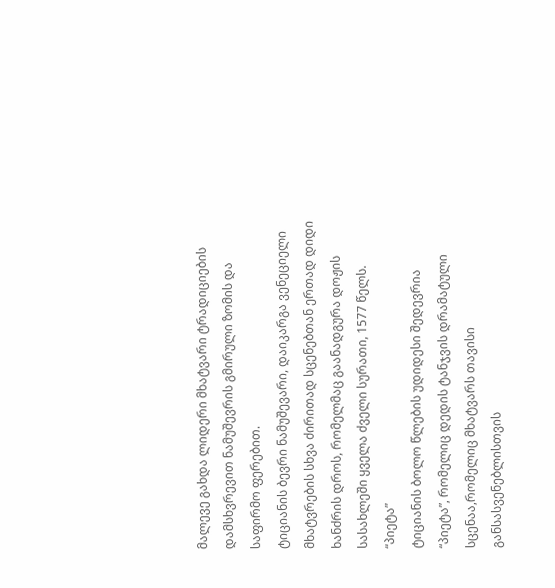მალევე გახდა ლიდერი მხატვარი ტრადიციების დამსხვრევით ნამუშევრის გმირული ზომის და საფირმო ფერებით.
ტიციანის ბევრი ნამუშევარი, დაიკარგა ვენეციელი მხატვრების სხვა ძირითად სცენებთან ერთად დიდი ხანძრის დროს, რომელმაც გაანადგურა დოჟის სასახლეში ყველა ძველი სურათი, 1577 წელს.
“პიეტა”
ტიციანის ბოლო წლების უდიდესი შედევრია “პიეტა”, რომელიც დედის ტანჯვის დრამატული სცენაა,რომელიც მხატვარს თავისი განსასვენებლისთვის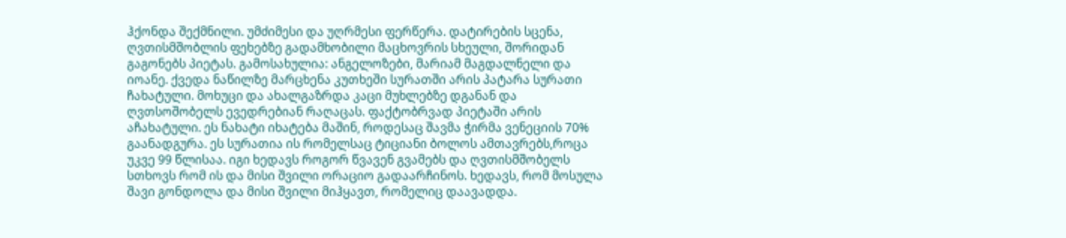ჰქონდა შექმნილი. უმძიმესი და უღრმესი ფერწერა. დატირების სცენა, ღვთისმშობლის ფეხებზე გადამხობილი მაცხოვრის სხეული, შორიდან გაგონებს პიეტას. გამოსახულია: ანგელოზები, მარიამ მაგდალნელი და იოანე. ქვედა ნაწილზე მარცხენა კუთხეში სურათში არის პატარა სურათი ჩახატული. მოხუცი და ახალგაზრდა კაცი მუხლებზე დგანან და ღვთსოშობელს ევედრებიან რაღაცას. ფაქტობრვად პიეტაში არის აჩახატული. ეს ნახატი იხატება მაშინ, როდესაც შავმა ჭირმა ვენეციის 70% გაანადგურა. ეს სურათია ის რომელსაც ტიციანი ბოლოს ამთავრებს,როცა უკვე 99 წლისაა. იგი ხედავს როგორ წვავენ გვამებს და ღვთისმშობელს სთხოვს რომ ის და მისი შვილი ორაციო გადაარჩინოს. ხედავს, რომ მოსულა შავი გონდოლა და მისი შვილი მიჰყავთ, რომელიც დაავადდა.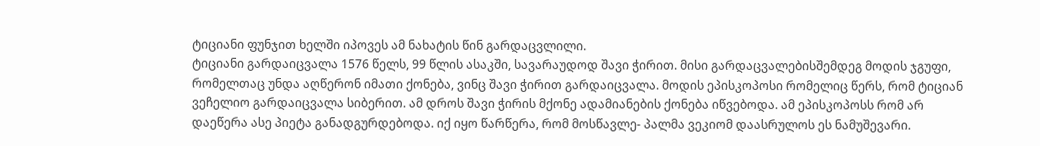ტიციანი ფუნჯით ხელში იპოვეს ამ ნახატის წინ გარდაცვლილი.
ტიციანი გარდაიცვალა 1576 წელს, 99 წლის ასაკში, სავარაუდოდ შავი ჭირით. მისი გარდაცვალებისშემდეგ მოდის ჯგუფი, რომელთაც უნდა აღწერონ იმათი ქონება, ვინც შავი ჭირით გარდაიცვალა. მოდის ეპისკოპოსი რომელიც წერს, რომ ტიციან ვეჩელიო გარდაიცვალა სიბერით. ამ დროს შავი ჭირის მქონე ადამიანების ქონება იწვებოდა. ამ ეპისკოპოსს რომ არ დაეწერა ასე პიეტა განადგურდებოდა. იქ იყო წარწერა, რომ მოსწავლე- პალმა ვეკიომ დაასრულოს ეს ნამუშევარი.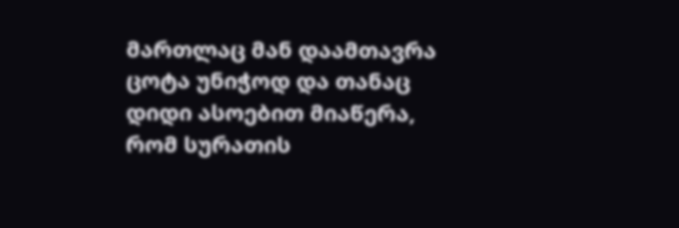მართლაც მან დაამთავრა ცოტა უნიჭოდ და თანაც დიდი ასოებით მიაწერა, რომ სურათის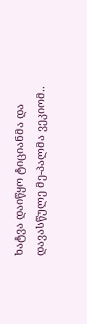ხატვა დაიწყო ტიციანმა და დავასწულე მე-პალმა ვეკიომ..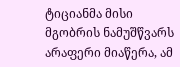ტიციანმა მისი მგობრის ნამუშწვარს არაფერი მიაწერა, ამ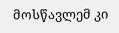მოსწავლემ კი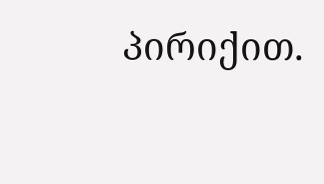პირიქით.